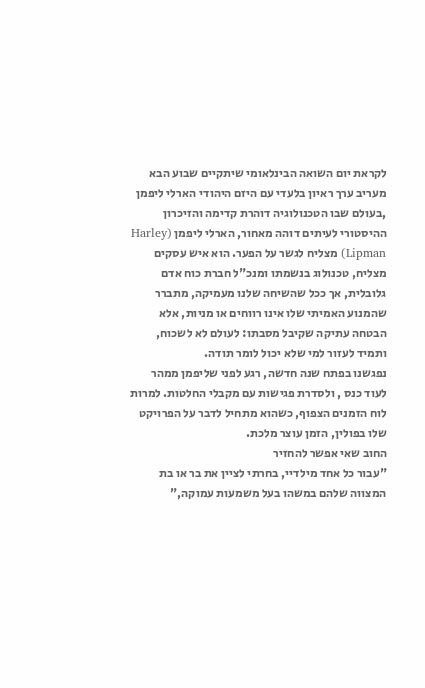לקראת יום השואה הבינלאומי שיתקיים שבוע הבא מעריב ערך ראיון בלעדי עם היזם היהודי הארלי ליפמן ,בעולם שבו הטכנולוגיה דוהרת קדימה והזיכרון ההיסטורי לעיתים דוהה מאחור, הארלי ליפמן (Harley Lipman) מצליח לגשר על הפער. הוא איש עסקים מצליח, טכנולוג בנשמתו ומנכ"ל חברת כוח אדם גלובלית, אך ככל שהשיחה שלנו מעמיקה, מתברר שהמנוע האמיתי שלו אינו רווחים או מניות, אלא הבטחה עתיקה שקיבל מסבתו: לעולם לא לשכוח, ותמיד לעזור למי שלא יכול לומר תודה.
נפגשנו בפתח שנה חדשה, רגע לפני שליפמן ממהר לעוד כנס , ולסדרת פגישות עם מקבלי החלטות. למרות לוח הזמנים הצפוף, כשהוא מתחיל לדבר על הפרויקט שלו בפולין, הזמן עוצר מלכת.
החוב שאי אפשר להחזיר
"עבור כל אחד מילדיי, בחרתי לציין את בר או בת המצווה שלהם במשהו בעל משמעות עמוקה,"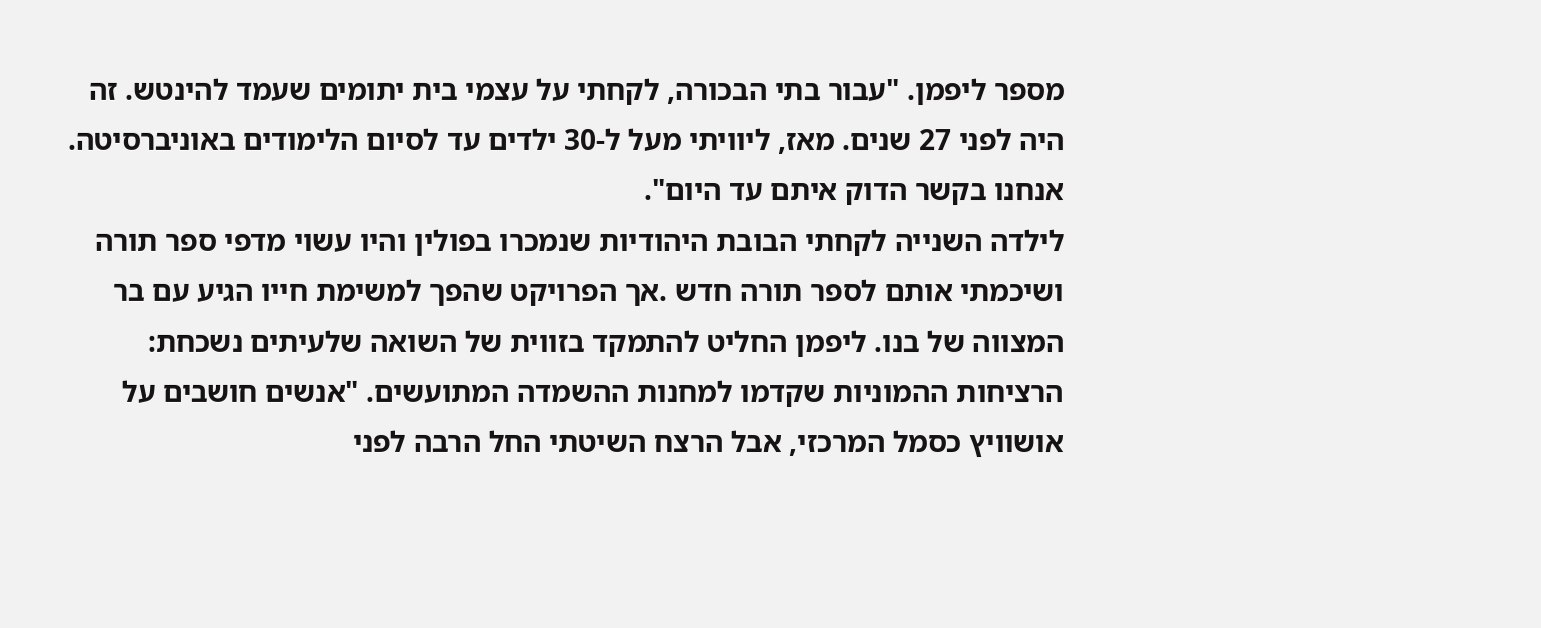מספר ליפמן. "עבור בתי הבכורה, לקחתי על עצמי בית יתומים שעמד להינטש. זה היה לפני 27 שנים. מאז, ליוויתי מעל ל-30 ילדים עד לסיום הלימודים באוניברסיטה. אנחנו בקשר הדוק איתם עד היום".
לילדה השנייה לקחתי הבובת היהודיות שנמכרו בפולין והיו עשוי מדפי ספר תורה ושיכמתי אותם לספר תורה חדש .אך הפרויקט שהפך למשימת חייו הגיע עם בר המצווה של בנו. ליפמן החליט להתמקד בזווית של השואה שלעיתים נשכחת: הרציחות ההמוניות שקדמו למחנות ההשמדה המתועשים. "אנשים חושבים על אושוויץ כסמל המרכזי, אבל הרצח השיטתי החל הרבה לפני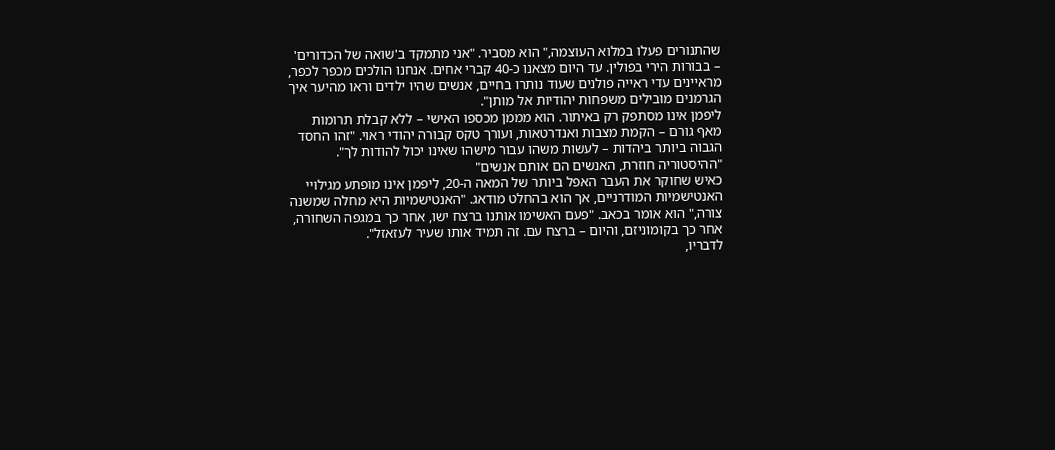שהתנורים פעלו במלוא העוצמה," הוא מסביר. "אני מתמקד ב'שואה של הכדורים' – בבורות הירי בפולין. עד היום מצאנו כ-40 קברי אחים. אנחנו הולכים מכפר לכפר, מראיינים עדי ראייה פולנים שעוד נותרו בחיים, אנשים שהיו ילדים וראו מהיער איך הגרמנים מובילים משפחות יהודיות אל מותן".
ליפמן אינו מסתפק רק באיתור. הוא מממן מכספו האישי – ללא קבלת תרומות מאף גורם – הקמת מצבות ואנדרטאות, ועורך טקס קבורה יהודי ראוי. "זהו החסד הגבוה ביותר ביהדות – לעשות משהו עבור מישהו שאינו יכול להודות לך".
"ההיסטוריה חוזרת, האנשים הם אותם אנשים"
כאיש שחוקר את העבר האפל ביותר של המאה ה-20, ליפמן אינו מופתע מגילויי האנטישמיות המודרניים, אך הוא בהחלט מודאג. "האנטישמיות היא מחלה שמשנה צורה," הוא אומר בכאב. "פעם האשימו אותנו ברצח ישו, אחר כך במגפה השחורה, אחר כך בקומוניזם, והיום – ברצח עם. זה תמיד אותו שעיר לעזאזל".
לדבריו,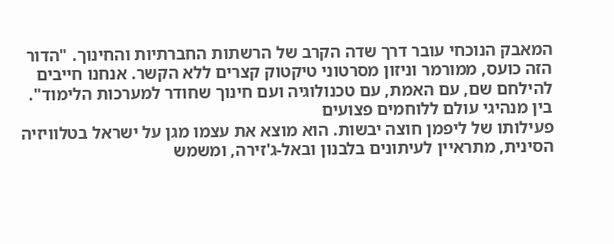המאבק הנוכחי עובר דרך שדה הקרב של הרשתות החברתיות והחינוך. "הדור הזה כועס, ממורמר וניזון מסרטוני טיקטוק קצרים ללא הקשר. אנחנו חייבים להילחם שם, עם האמת, עם טכנולוגיה ועם חינוך שחודר למערכות הלימוד".
בין מנהיגי עולם ללוחמים פצועים
פעילותו של ליפמן חוצה יבשות. הוא מוצא את עצמו מגן על ישראל בטלוויזיה הסינית, מתראיין לעיתונים בלבנון ובאל-ג'זירה, ומשמש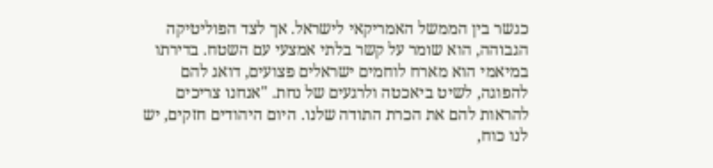כגשר בין הממשל האמריקאי לישראל. אך לצד הפוליטיקה הגבוהה, הוא שומר על קשר בלתי אמצעי עם השטח. בדירתו במיאמי הוא מארח לוחמים ישראלים פצועים, דואג להם להפוגה, לשיט ביאכטה ולרגעים של נחת. "אנחנו צריכים להראות להם את הכרת התודה שלנו. היום היהודים חזקים, יש לנו כוח,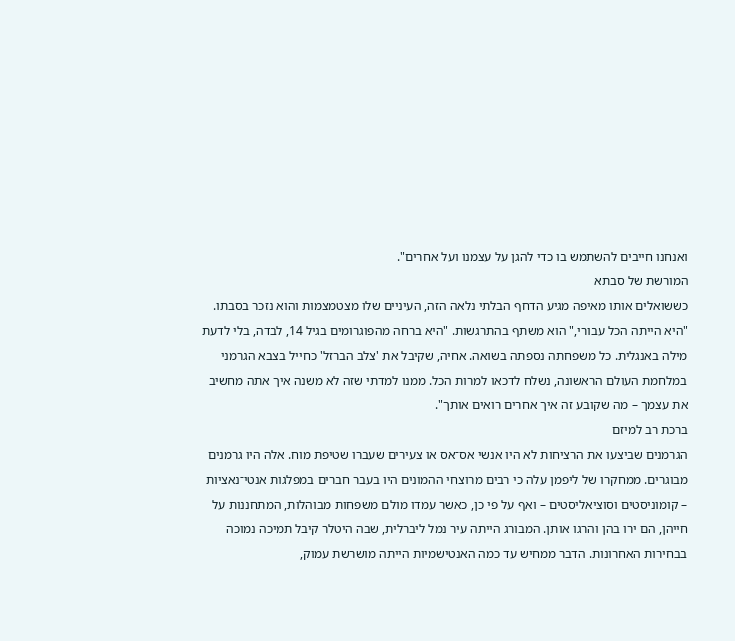ואנחנו חייבים להשתמש בו כדי להגן על עצמנו ועל אחרים".
המורשת של סבתא
כששואלים אותו מאיפה מגיע הדחף הבלתי נלאה הזה, העיניים שלו מצטמצמות והוא נזכר בסבתו. "היא הייתה הכל עבורי," הוא משתף בהתרגשות. "היא ברחה מהפוגרומים בגיל 14, לבדה, בלי לדעת מילה באנגלית. כל משפחתה נספתה בשואה. אחיה, שקיבל את 'צלב הברזל' כחייל בצבא הגרמני במלחמת העולם הראשונה, נשלח לדכאו למרות הכל. ממנו למדתי שזה לא משנה איך אתה מחשיב את עצמך – מה שקובע זה איך אחרים רואים אותך".
ברכת רב למיזם
הגרמנים שביצעו את הרציחות לא היו אנשי אס־אס או צעירים שעברו שטיפת מוח. אלה היו גרמנים מבוגרים. ממחקרו של ליפמן עלה כי רבים מרוצחי ההמונים היו בעבר חברים במפלגות אנטי־נאציות – קומוניסטים וסוציאליסטים – ואף על פי כן, כאשר עמדו מולם משפחות מבוהלות, המתחננות על חייהן, הם ירו בהן והרגו אותן. המבורג הייתה עיר נמל ליברלית, שבה היטלר קיבל תמיכה נמוכה בבחירות האחרונות. הדבר ממחיש עד כמה האנטישמיות הייתה מושרשת עמוק,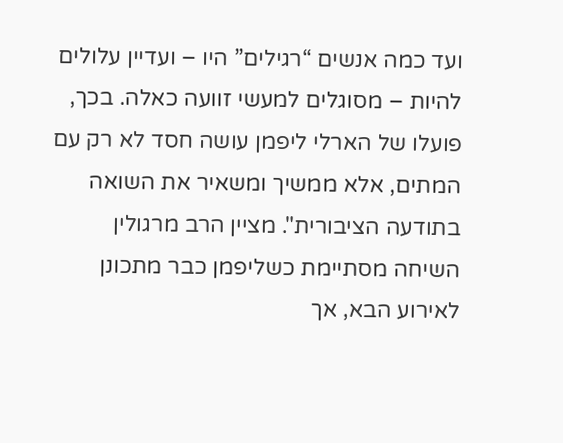ועד כמה אנשים “רגילים” היו – ועדיין עלולים להיות – מסוגלים למעשי זוועה כאלה. בכך, פועלו של הארלי ליפמן עושה חסד לא רק עם המתים, אלא ממשיך ומשאיר את השואה בתודעה הציבורית". מציין הרב מרגולין
השיחה מסתיימת כשליפמן כבר מתכונן לאירוע הבא, אך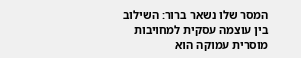המסר שלו נשאר ברור: השילוב בין עוצמה עסקית למחויבות מוסרית עמוקה הוא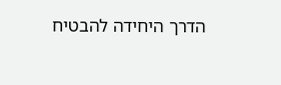הדרך היחידה להבטיח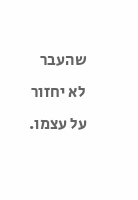שהעבר לא יחזור על עצמו.